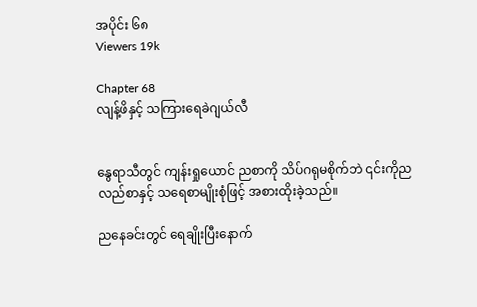အပိုင်း ၆၈
Viewers 19k

Chapter 68
လျန့်ဖိနှင့် သကြားရေခဲဂျယ်လီ


နွေရာသီတွင် ကျန်းရှုယောင် ညစာကို သိပ်ဂရုမစိုက်ဘဲ ၎င်းကိုညလည်စာနှင့် သရေစာမျိုးစုံဖြင့် အစားထိုးခဲ့သည်။

ညနေခင်းတွင် ရေချိုးပြီးနောက်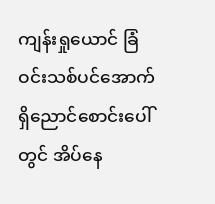ကျန်းရှုယောင် ခြံဝင်းသစ်ပင်အောက်ရှိညောင်စောင်းပေါ်တွင် အိပ်နေ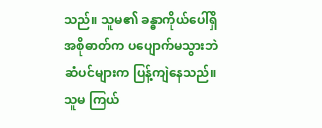သည်။ သူမ၏ ခန္ဓာကိုယ်ပေါ်ရှိ အစိုဓာတ်က ပပျောက်မသွားဘဲ ဆံပင်များက ပြန့်ကျဲနေသည်။ သူမ ကြယ်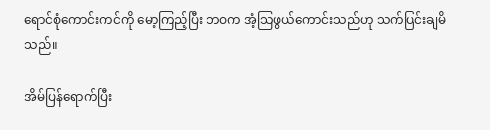ရောင်စုံကောင်းကင်ကို မော့ကြည့်ပြီး ဘဝက အံ့သြဖွယ်ကောင်းသည်ဟု သက်ပြင်းချမိသည်။

အိမ်ပြန်ရောက်ပြီး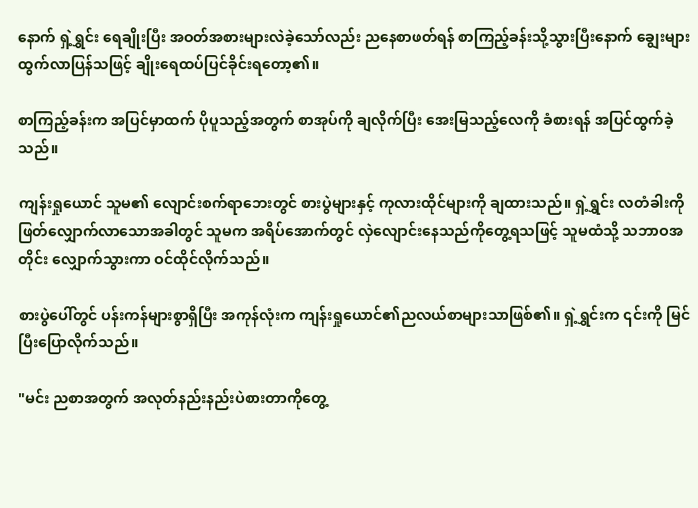နောက် ရှဲ့ရွှင်း ရေချိုးပြီး အဝတ်အစားများလဲခဲ့သော်လည်း ညနေစာဖတ်ရန် စာကြည့်ခန်းသို့သွားပြီးနောက် ချွေးများထွက်လာပြန်သဖြင့် ချိုးရေထပ်ပြင်ခိုင်းရတော့၏။

စာကြည့်ခန်းက အပြင်မှာထက် ပိုပူသည့်အတွက် စာအုပ်ကို ချလိုက်ပြီး အေးမြသည့်လေကို ခံစားရန် အပြင်ထွက်ခဲ့သည်။

ကျန်းရှုယောင် သူမ၏ လျောင်းစက်ရာဘေးတွင် စားပွဲများနှင့် ကုလားထိုင်များကို ချထားသည်။ ရှဲ့ရွှင်း လတံခါးကို ဖြတ်လျှောက်လာသောအခါတွင် သူမက အရိပ်အောက်တွင် လှဲလျောင်းနေသည်ကိုတွေ့ရသဖြင့် သူမထံသို့ သဘာဝအတိုင်း လျှောက်သွားကာ ဝင်ထိုင်လိုက်သည်။

စားပွဲပေါ်တွင် ပန်းကန်များစွာရှိပြီး အကုန်လုံးက ကျန်းရှုယောင်၏ညလယ်စာများသာဖြစ်၏။ ရှဲ့ရွှင်းက ၎င်းကို မြင်ပြီးပြောလိုက်သည်။

"မင်း ညစာအတွက် အလုတ်နည်းနည်းပဲစားတာကိုတွေ့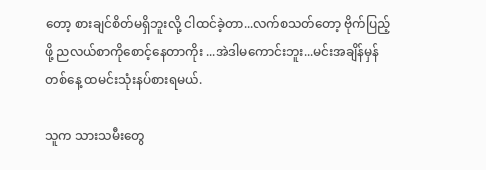တော့ စားချင်စိတ်မရှိဘူးလို့ ငါထင်ခဲ့တာ...လက်စသတ်တော့ ဗိုက်ပြည့်ဖို့ ညလယ်စာကိုစောင့်နေတာကိုး ...အဲဒါမကောင်းဘူး...မင်းအချိန်မှန် တစ်နေ့ ထမင်းသုံးနပ်စားရမယ်.

သူက သားသမီးတွေ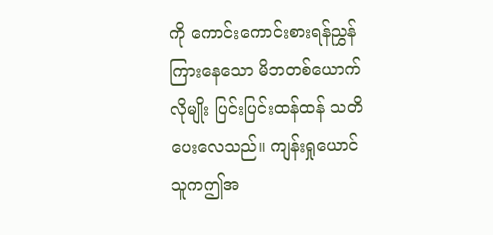ကို ကောင်းကောင်းစားရန်ညွှန်ကြားနေသော မိဘတစ်ယောက်လိုမျိုး ပြင်းပြင်းထန်ထန် သတိပေးလေသည်။ ကျန်းရှုယောင် သူကဤအ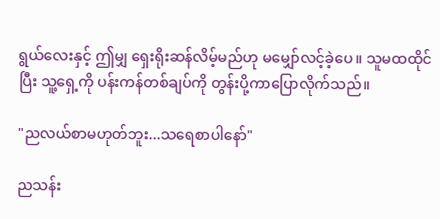ရွယ်လေးနှင့် ဤမျှ ရှေးရိုးဆန်လိမ့်မည်ဟု မမျှော်လင့်ခဲ့ပေ။ သူမထထိုင်ပြီး သူ့ရှေ့ကို ပန်းကန်တစ်ချပ်ကို တွန်းပို့ကာပြောလိုက်သည်။

"ညလယ်စာမဟုတ်ဘူး...သရေစာပါနော်"

ညသန်း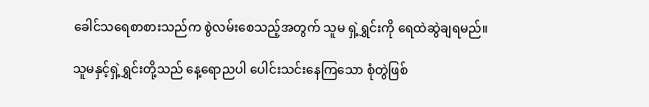ခေါင်သရေစာစားသည်က စွဲလမ်းစေသည့်အတွက် သူမ ရှဲ့ရွှင်းကို ရေထဲဆွဲချရမည်။

သူမနှင့်ရှဲ့ရွှင်းတို့သည် နေ့ရောညပါ ပေါင်းသင်းနေကြသော စုံတွဲဖြစ်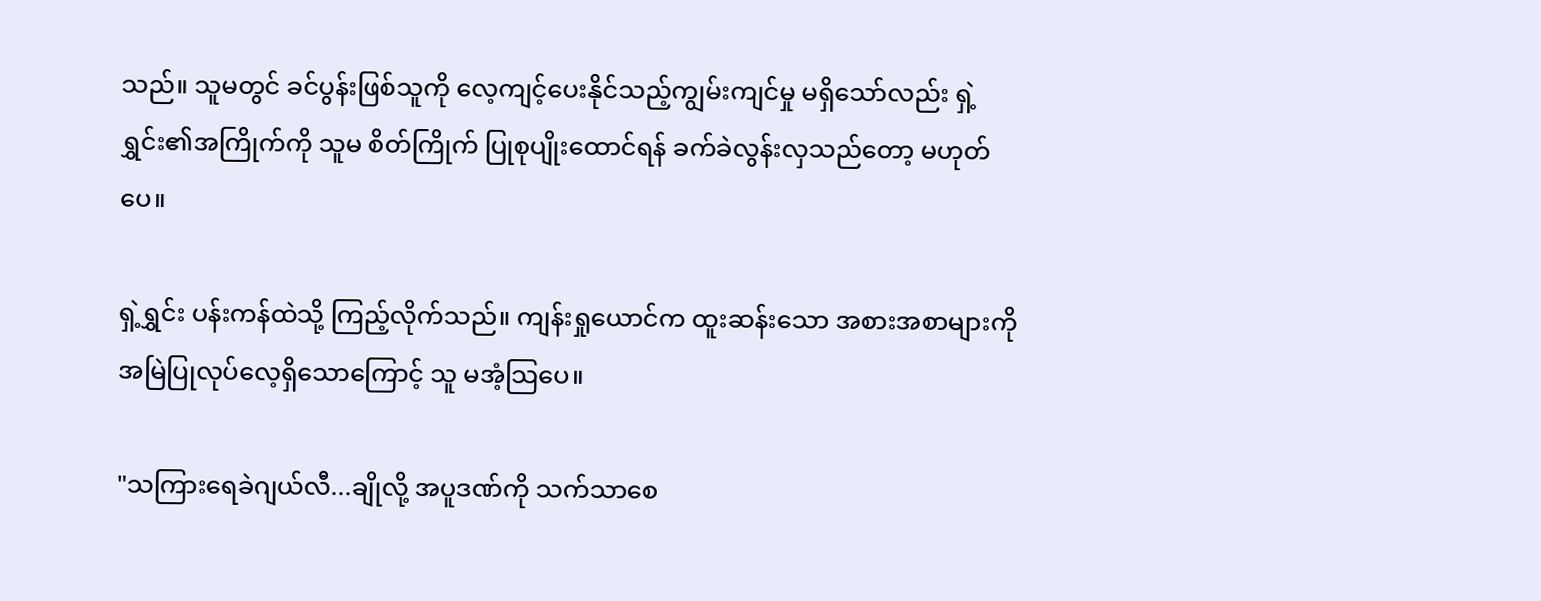သည်။ သူမတွင် ခင်ပွန်းဖြစ်သူကို လေ့ကျင့်ပေးနိုင်သည့်ကျွမ်းကျင်မှု မရှိသော်လည်း ရှဲ့ရွှင်း၏အကြိုက်ကို သူမ စိတ်ကြိုက် ပြုစုပျိုးထောင်ရန် ခက်ခဲလွန်းလှသည်တော့ မဟုတ်ပေ။

ရှဲ့ရွှင်း ပန်းကန်ထဲသို့ ကြည့်လိုက်သည်။ ကျန်းရှုယောင်က ထူးဆန်းသော အစားအစာများကို အမြဲပြုလုပ်လေ့ရှိသောကြောင့် သူ မအံ့သြပေ။

"သကြားရေခဲဂျယ်လီ...ချိုလို့ အပူဒဏ်ကို သက်သာစေ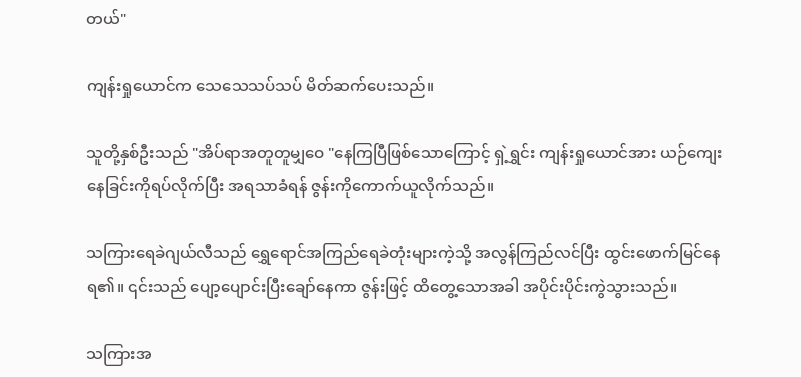တယ်"

ကျန်းရှုယောင်က သေသေသပ်သပ် မိတ်ဆက်ပေးသည်။

သူတို့နှစ်ဦးသည် "အိပ်ရာအတူတူမျှဝေ "နေကြပြီဖြစ်သောကြောင့် ရှဲ့ရွှင်း ကျန်းရှုယောင်အား ယဉ်ကျေးနေခြင်းကိုရပ်လိုက်ပြီး အရသာခံရန် ဇွန်းကိုကောက်ယူလိုက်သည်။

သကြားရေခဲဂျယ်လီသည် ရွှေရောင်အကြည်ရေခဲတုံးများကဲ့သို့ အလွန်ကြည်လင်ပြီး ထွင်းဖောက်မြင်နေရ၏။ ၎င်းသည် ပျော့ပျောင်းပြီးချော်နေကာ ဇွန်းဖြင့် ထိတွေ့သောအခါ အပိုင်းပိုင်းကွဲသွားသည်။

သကြားအ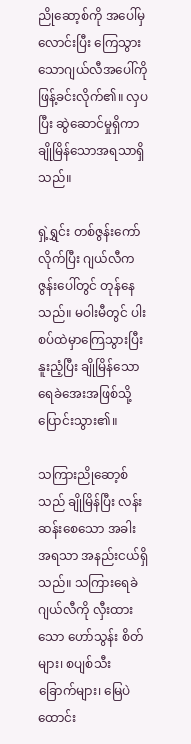ညိုဆော့စ်ကို အပေါ်မှလောင်းပြီး ကြေသွားသောဂျယ်လီအပေါ်ကို ဖြန့်ခင်းလိုက်၏။ လှပပြီး ဆွဲဆောင်မှုရှိကာ ချိုမြိန်သောအရသာရှိသည်။

ရှဲ့ရွှင်း တစ်ဇွန်းကော်လိုက်ပြီး ဂျယ်လီက ဇွန်းပေါ်တွင် တုန်နေသည်။ မဝါးမီတွင် ပါးစပ်ထဲမှာကြေသွားပြီး နူးညံ့ပြီး ချိုမြိန်သော ရေခဲအေးအဖြစ်သို့ ပြောင်းသွား၏။

သကြားညိုဆော့စ်သည် ချိုမြိန်ပြီး လန်းဆန်းစေသော အခါးအရသာ အနည်းငယ်ရှိသည်။ သကြားရေခဲဂျယ်လီကို လှီးထားသော ဟော်သွန်း စိတ်များ၊ စပျစ်သီးခြောက်များ၊ မြေပဲထောင်း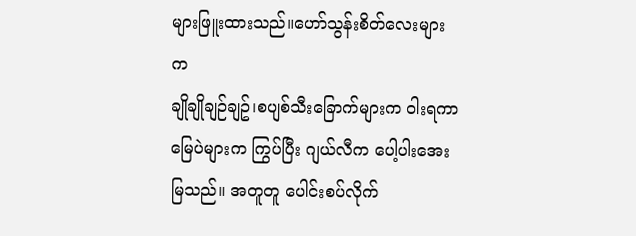များဖြူးထားသည်။ဟော်သွန်းစိတ်လေးများက
ချိုချိုချဉ်ချဥ်၊စပျစ်သီးခြောက်များက ဝါးရကာ မြေပဲများက ကြွပ်ပြီး ဂျယ်လီက ပေါ့ပါးအေးမြသည်။ အတူတူ ပေါင်းစပ်လိုက်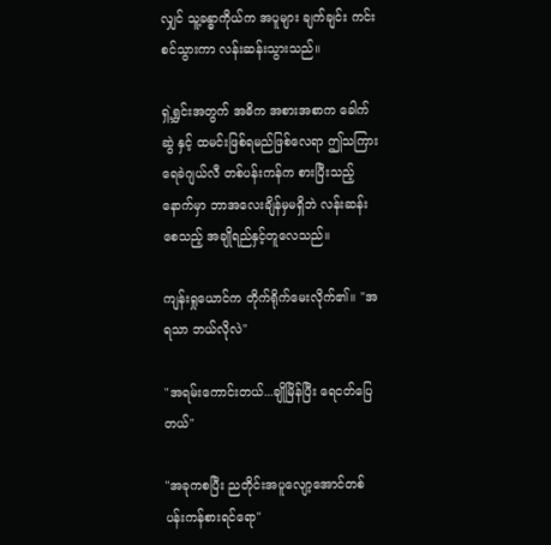လျှင် သူ့ခန္ဓာကိုယ်က အပူများ ချက်ချင်း ကင်းစင်သွားကာ လန်းဆန်းသွားသည်။

ရှဲ့ရွှင်းအတွက် အဓိက အစားအစာက ခေါက်ဆွဲ နှင့် ထမင်းဖြစ်ရမည်ဖြစ်လေရာ ဤသကြားရေခဲဂျယ်လီ တစ်ပန်းကန်က စားပြီးသည့်နောက်မှာ ဘာအလေးချိန်မှမရှိဘဲ လန်းဆန်းစေသည့် အချိုရည်နှင့်တူလေသည်။

ကျန်းရှုယောင်က တိုက်ရိုက်မေးလိုက်၏။ "အရသာ ဘယ်လိုလဲ"

"အရမ်းကောင်းတယ်...ချိုမြိန်ပြီး ရေငတ်ပြေတယ်"

"အခုကစပြီး ညတိုင်းအပူလျော့အောင်တစ်ပန်းကန်စားရင်ရော"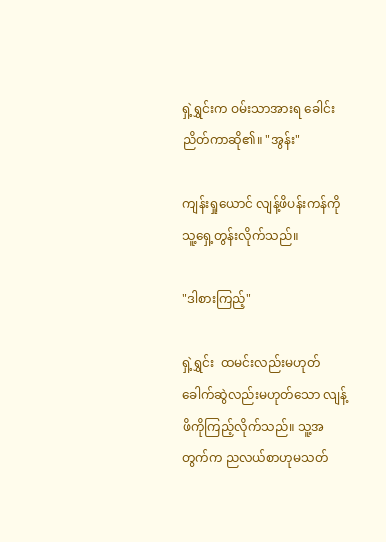ရှဲ့ရွှင်းက ဝမ်းသာအားရ ခေါင်းညိတ်ကာဆို၏။ "အွန်း"

ကျန်းရှုယောင် လျန့်ဖိပန်းကန်ကို  သူ့ရှေ့တွန်းလိုက်သည်။

"ဒါစားကြည့်"

ရှဲ့ရွှင်း  ထမင်းလည်းမဟုတ် ခေါက်ဆွဲလည်းမဟုတ်သော လျန့်ဖိကိုကြည့်လိုက်သည်။ သူ့အတွက်က ညလယ်စာဟုမသတ်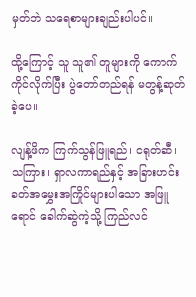မှတ်ဘဲ သရေစာများချည်းပါပင်။

ထို့ကြောင့် သူ သူ၏ တူများကို ကောက်ကိုင်လိုက်ပြီး ပွဲတော်တည်ရန် မတွန့်ဆုတ်ခဲ့ပေ။

လျန့်ဖိက ကြက်သွန်ဖြူရည်၊ ငရုတ်ဆီ၊ သကြား၊ ရှာလကာရည်နှင့် အခြားဟင်းခတ်အမွှေးအကြိုင်များပါသော အဖြူရောင် ခေါက်ဆွဲကဲ့သို့ ကြည်လင်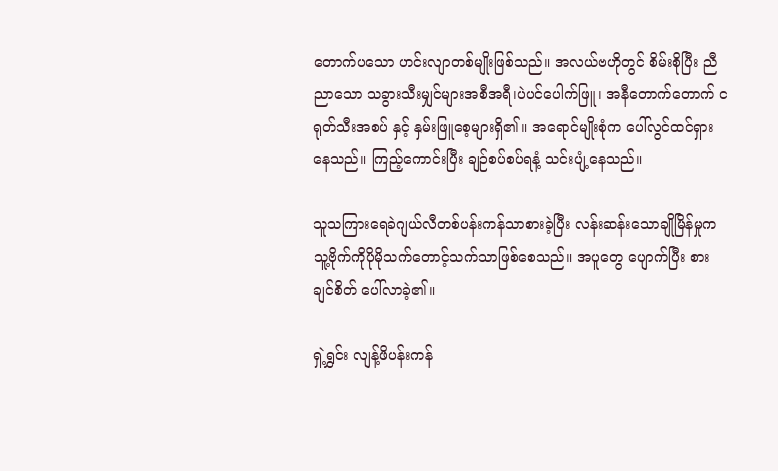တောက်ပသော ဟင်းလျာတစ်မျိုးဖြစ်သည်။ အလယ်ဗဟိုတွင် စိမ်းစိုပြီး ညီညာသော သခွားသီးမျှင်များအစီအရီ၊ပဲပင်ပေါက်ဖြူ၊ အနီတောက်တောက် ငရုတ်သီးအစပ် နှင့် နှမ်းဖြူစေ့များရှိ၏။ အရောင်မျိုးစုံက ပေါ်လွင်ထင်ရှားနေသည်။ ကြည့်ကောင်းပြီး ချဉ်စပ်စပ်ရနံ့ သင်းပျံ့နေသည်။

သူသကြားရေခဲဂျယ်လီတစ်ပန်းကန်သာစားခဲ့ပြီး လန်းဆန်းသောချိုမြိန်မှုက သူ့ဗိုက်ကိုပိုမိုသက်တောင့်သက်သာဖြစ်စေသည်။ အပူတွေ ပျောက်ပြီး စားချင်စိတ် ပေါ်လာခဲ့၏။

ရှဲ့ရွှင်း လျန့်ဖိပန်းကန်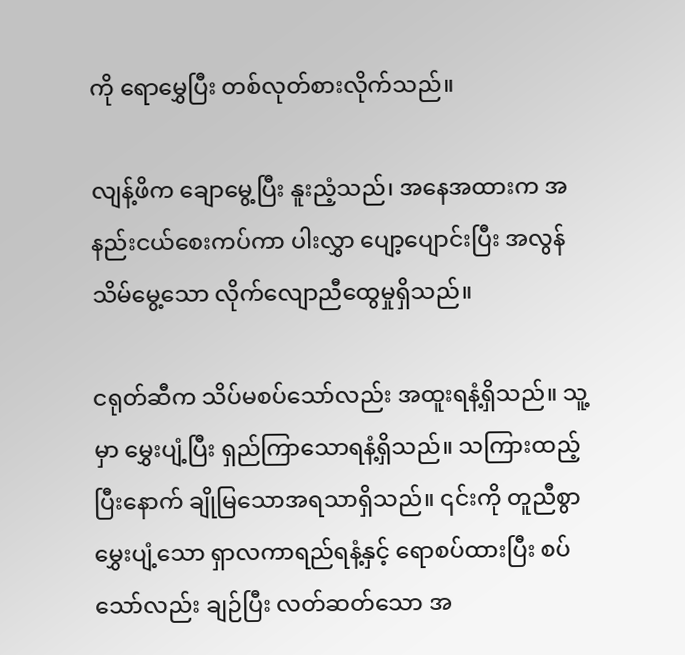ကို ရောမွှေပြီး တစ်လုတ်စားလိုက်သည်။

လျန့်ဖိက ချောမွေ့ပြီး နူးညံ့သည်၊ အနေအထားက အနည်းငယ်စေးကပ်ကာ ပါးလွှာ ပျော့ပျောင်းပြီး အလွန်သိမ်မွေ့သော လိုက်လျောညီထွေမှုရှိသည်။

ငရုတ်ဆီက သိပ်မစပ်သော်လည်း အထူးရနံ့ရှိသည်။ သူ့မှာ မွှေးပျံ့ပြီး ရှည်ကြာသောရနံ့ရှိသည်။ သကြားထည့်ပြီးနောက် ချိုမြသောအရသာရှိသည်။ ၎င်းကို တူညီစွာမွှေးပျံ့သော ရှာလကာရည်ရနံ့နှင့် ရောစပ်ထားပြီး စပ်သော်လည်း ချဉ်ပြီး လတ်ဆတ်သော အ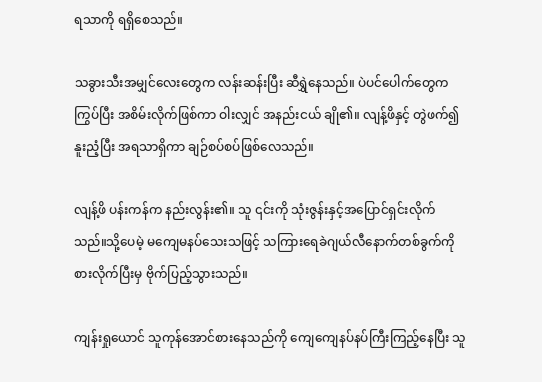ရသာကို ရရှိစေသည်။

သခွားသီးအမျှင်လေးတွေက လန်းဆန်းပြီး ဆီရွှဲနေသည်။ ပဲပင်ပေါက်တွေက ကြွပ်ပြီး အစိမ်းလိုက်ဖြစ်ကာ ဝါးလျှင် အနည်းငယ် ချို၏။ လျန့်ဖိနှင့် တွဲဖက်၍ နူးညံ့ပြီး အရသာရှိကာ ချဉ်စပ်စပ်ဖြစ်လေသည်။

လျန့်ဖိ ပန်းကန်က နည်းလွန်း၏။ သူ ၎င်းကို သုံးဇွန်းနှင့်အပြောင်ရှင်းလိုက်သည်။သို့ပေမဲ့ မကျေမနပ်သေးသဖြင့် သကြားရေခဲဂျယ်လီနောက်တစ်ခွက်ကို စားလိုက်ပြီးမှ ဗိုက်ပြည့်သွားသည်။

ကျန်းရှုယောင် သူကုန်အောင်စားနေသည်ကို ကျေကျေနပ်နပ်ကြီးကြည့်နေပြီး သူ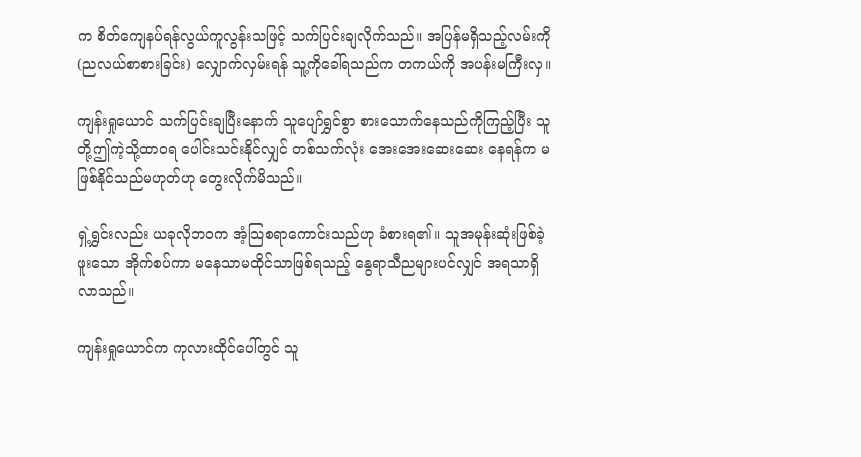က စိတ်ကျေနပ်ရန်လွယ်ကူလွန်းသဖြင့် သက်ပြင်းချလိုက်သည်။ အပြန်မရှိသည့်လမ်းကို(ညလယ်စာစားခြင်း) လျှောက်လှမ်းရန် သူ့ကိုခေါ်ရသည်က တကယ်ကို အပန်းမကြီးလှ။

ကျန်းရှုယောင် သက်ပြင်းချပြီးနောက် သူပျော်ရွှင်စွာ စားသောက်နေသည်ကိုကြည့်ပြီး သူတို့ဤကဲ့သို့ထာဝရ ပေါင်းသင်းနိုင်လျှင် တစ်သက်လုံး အေးအေးဆေးဆေး နေရန်က မဖြစ်နိုင်သည်မဟုတ်ဟု တွေးလိုက်မိသည်။

ရှဲ့ရွှင်းလည်း ယခုလိုဘဝက အံ့သြစရာကောင်းသည်ဟု ခံစားရ၏။ သူအမုန်းဆုံးဖြစ်ခဲ့ဖူးသော အိုက်စပ်ကာ မနေသာမထိုင်သာဖြစ်ရသည့် နွေရာသီညများပင်လျှင် အရသာရှိလာသည်။

ကျန်းရှုယောင်က ကုလားထိုင်ပေါ်တွင် သူ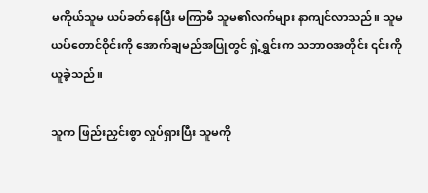မကိုယ်သူမ ယပ်ခတ်နေပြီး မကြာမီ သူမ၏လက်များ နာကျင်လာသည်။ သူမ ယပ်တောင်ဝိုင်းကို အောက်ချမည်အပြုတွင် ရှဲ့ရွှင်းက သဘာဝအတိုင်း ၎င်းကိုယူခဲ့သည်။

သူက ဖြည်းညှင်းစွာ လှုပ်ရှားပြီး သူမကို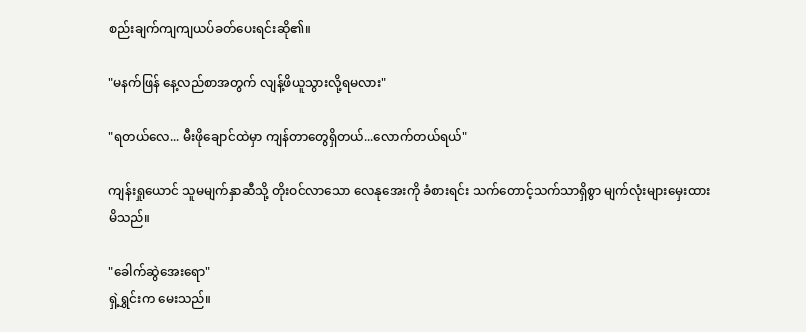စည်းချက်ကျကျယပ်ခတ်ပေးရင်းဆို၏။

"မနက်ဖြန် နေ့လည်စာအတွက် လျန့်ဖိယူသွားလို့ရမလား"

"ရတယ်လေ... မီးဖိုချောင်ထဲမှာ ကျန်တာတွေရှိတယ်...လောက်တယ်ရယ်"

ကျန်းရှုယောင် သူမမျက်နှာဆီသို့ တိုးဝင်လာသော လေနုအေးကို ခံစားရင်း သက်တောင့်သက်သာရှိစွာ မျက်လုံးများမှေးထားမိသည်။

"ခေါက်ဆွဲအေးရော"
ရှဲ့ရွှင်းက မေးသည်။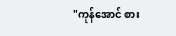"ကုန်အောင် စား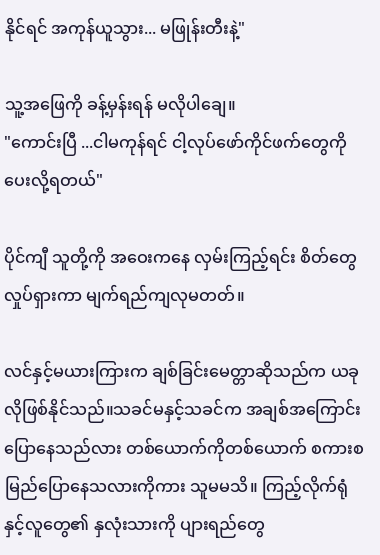နိုင်ရင် အကုန်ယူသွား... မဖြုန်းတီးနဲ့"

သူ့အဖြေကို ခန့်မှန်းရန် မလိုပါချေ။
"ကောင်းပြီ ...ငါမကုန်ရင် ငါ့လုပ်ဖော်ကိုင်ဖက်တွေကို ပေးလို့ရတယ်"

ပိုင်ကျီ သူတို့ကို အဝေးကနေ လှမ်းကြည့်ရင်း စိတ်တွေ လှုပ်ရှားကာ မျက်ရည်ကျလုမတတ်။

လင်နှင့်မယားကြားက ချစ်ခြင်းမေတ္တာဆိုသည်က ယခုလိုဖြစ်နိုင်သည်။သခင်မနှင့်သခင်က အချစ်အကြောင်းပြောနေသည်လား တစ်ယောက်ကိုတစ်ယောက် စကားစမြည်ပြောနေသလားကိုကား သူမမသိ။ ကြည့်လိုက်ရုံနှင့်လူတွေ၏ နှလုံးသားကို ပျားရည်တွေ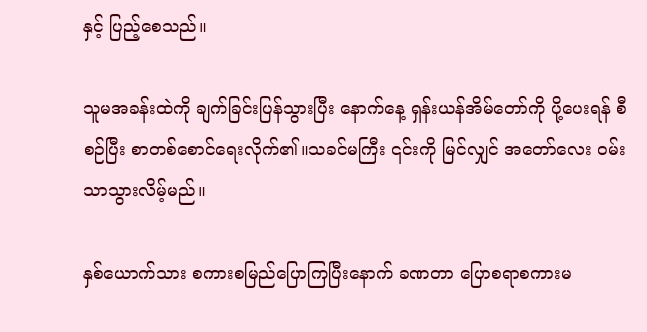နှင့် ပြည့်စေသည်။

သူမအခန်းထဲကို ချက်ခြင်းပြန်သွားပြီး နောက်နေ့ ရှန်းယန်အိမ်တော်ကို ပို့ပေးရန် စီစဉ်ပြီး စာတစ်စောင်ရေးလိုက်၏။သခင်မကြီး ၎င်းကို မြင်လျှင် အတော်လေး ဝမ်းသာသွားလိမ့်မည်။

နှစ်ယောက်သား စကားစမြည်ပြောကြပြီးနောက် ခဏတာ ပြောစရာစကားမ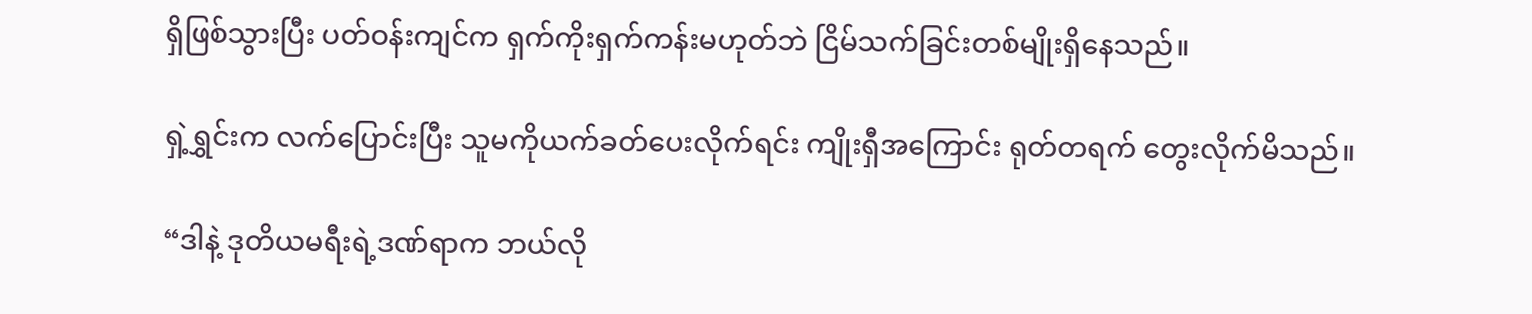ရှိဖြစ်သွားပြီး ပတ်ဝန်းကျင်က ရှက်ကိုးရှက်ကန်းမဟုတ်ဘဲ ငြိမ်သက်ခြင်းတစ်မျိုးရှိနေသည်။

ရှဲ့ရွှင်းက လက်ပြောင်းပြီး သူမကိုယက်ခတ်ပေးလိုက်ရင်း ကျိုးရှီအကြောင်း ရုတ်တရက် တွေးလိုက်မိသည်။

“ဒါနဲ့ ဒုတိယမရီးရဲ့ဒဏ်ရာက ဘယ်လို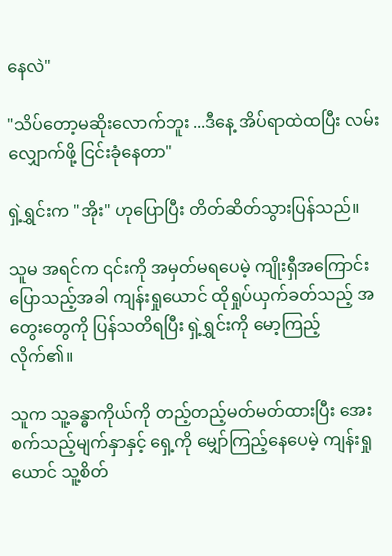နေလဲ"

"သိပ်တော့မဆိုးလောက်ဘူး ...ဒီနေ့ အိပ်ရာထဲထပြီး လမ်းလျှောက်ဖို့ ငြင်းခုံနေတာ"

ရှဲ့ရွှင်းက "အိုး" ဟုပြောပြီး တိတ်ဆိတ်သွားပြန်သည်။

သူမ အရင်က ၎င်းကို အမှတ်မရပေမဲ့ ကျိုးရှီအကြောင်း ပြောသည့်အခါ ကျန်းရှုယောင် ထိုရှုပ်ယှက်ခတ်သည့် အတွေးတွေကို ပြန်သတိရပြီး ရှဲ့ရွှင်းကို မော့ကြည့်လိုက်၏။

သူက သူ့ခန္ဓာကိုယ်ကို တည့်တည့်မတ်မတ်ထားပြီး အေးစက်သည့်မျက်နှာနှင့် ရှေ့ကို မျှော်ကြည့်နေပေမဲ့ ကျန်းရှုယောင် သူ့စိတ်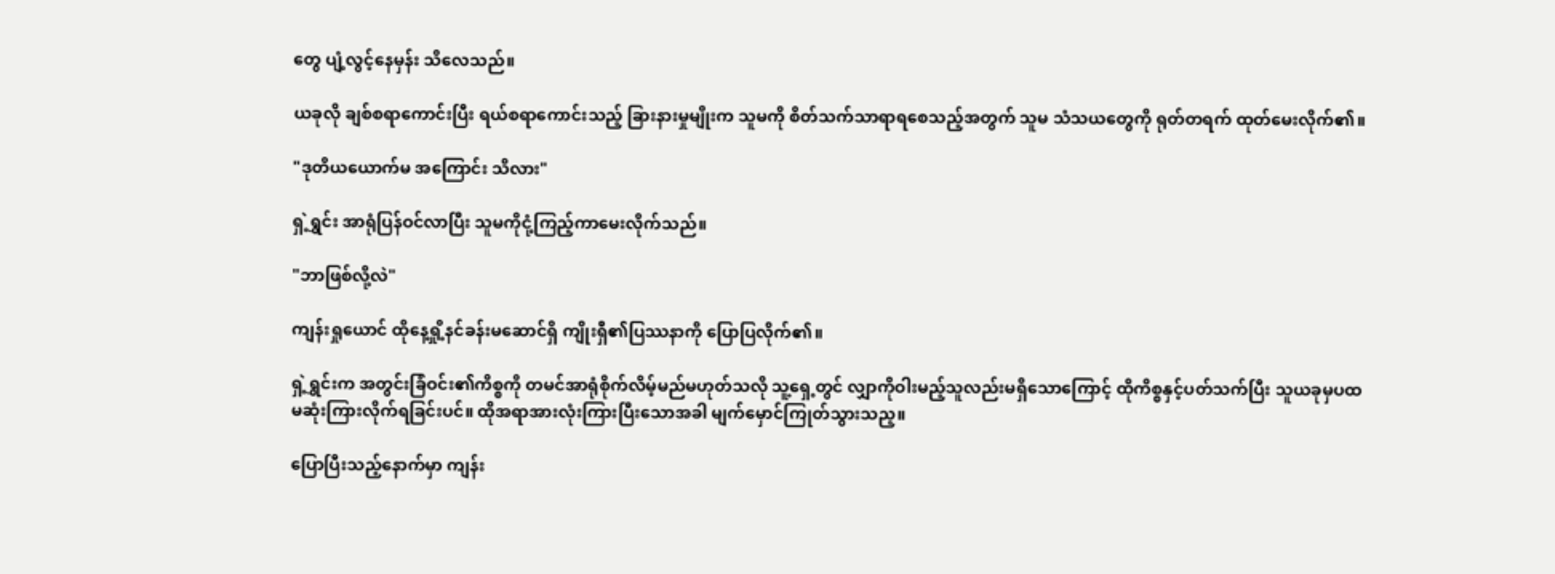တွေ ပျံ့လွင့်နေမှန်း သိလေသည်။

ယခုလို ချစ်စရာကောင်းပြီး ရယ်စရာကောင်းသည့် ခြားနားမှုမျိုးက သူမကို စိတ်သက်သာရာရစေသည့်အတွက် သူမ သံသယတွေကို ရုတ်တရက် ထုတ်မေးလိုက်၏။

"ဒုတိယယောက်မ အကြောင်း သိလား"

ရှဲ့ရွှင်း အာရုံပြန်ဝင်လာပြီး သူမကိုငုံ့ကြည့်ကာမေးလိုက်သည်။

"ဘာဖြစ်လို့လဲ"

ကျန်းရှုယောင် ထိုနေ့ရှို့နင်ခန်းမဆောင်ရှိ ကျိုးရှီ၏ပြဿနာကို ပြောပြလိုက်၏။

ရှဲ့ရွှင်းက အတွင်းခြံဝင်း၏ကိစ္စကို တမင်အာရုံစိုက်လိမ့်မည်မဟုတ်သလို သူ့ရှေ့တွင် လျှာကိုဝါးမည့်သူလည်းမရှိသောကြောင့် ထိုကိစ္စနှင့်ပတ်သက်ပြီး သူယခုမှပထမဆုံးကြားလိုက်ရခြင်းပင်။ ထိုအရာအားလုံးကြားပြီးသောအခါ မျက်မှောင်ကြုတ်သွားသည့။

ပြောပြီးသည့်နောက်မှာ ကျန်း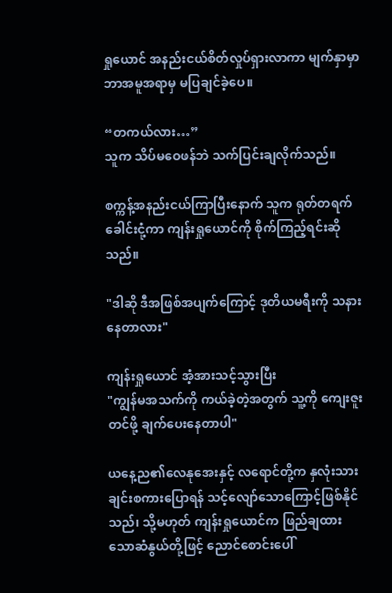ရှုယောင် အနည်းငယ်စိတ်လှုပ်ရှားလာကာ မျက်နှာမှာ ဘာအမူအရာမှ မပြချင်ခဲ့ပေ။

“တကယ်လား…”
သူက သိပ်မဝေဖန်ဘဲ သက်ပြင်းချလိုက်သည်။

စက္ကန့်အနည်းငယ်ကြာပြီးနောက် သူက ရုတ်တရက် ခေါင်းငုံ့ကာ ကျန်းရှုယောင်ကို စိုက်ကြည့်ရင်းဆိုသည်။

"ဒါဆို ဒီအဖြစ်အပျက်ကြောင့် ဒုတိယမရီးကို သနားနေတာလား"

ကျန်းရှုယောင် အံ့အားသင့်သွားပြီး
"ကျွန်မအသက်ကို ကယ်ခဲ့တဲ့အတွက် သူ့ကို ကျေးဇူးတင်ဖို့ ချက်ပေးနေတာပါ"

ယနေ့ည၏လေနုအေးနှင့် လရောင်တို့က နှလုံးသားချင်းစကားပြောရန် သင့်လျော်သောကြောင့်ဖြစ်နိုင်သည်၊ သို့မဟုတ် ကျန်းရှုယောင်က ဖြည်ချထားသောဆံနွယ်တို့ဖြင့် ညောင်စောင်းပေါ်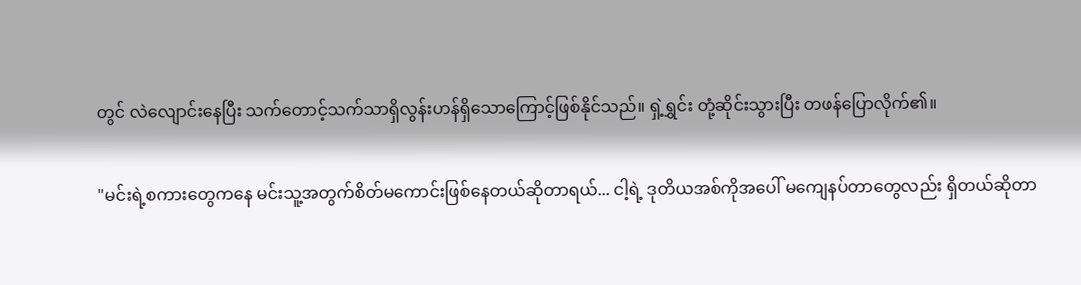တွင် လဲလျောင်းနေပြီး သက်တောင့်သက်သာရှိလွန်းဟန်ရှိသောကြောင့်ဖြစ်နိုင်သည်။ ရှဲ့ရွှင်း တုံ့ဆိုင်းသွားပြီး တဖန်ပြောလိုက်၏။

"မင်းရဲ့စကားတွေကနေ မင်းသူ့အတွက်စိတ်မကောင်းဖြစ်နေတယ်ဆိုတာရယ်... ငါ့ရဲ့ ဒုတိယအစ်ကိုအပေါ် မကျေနပ်တာတွေလည်း ရှိတယ်ဆိုတာ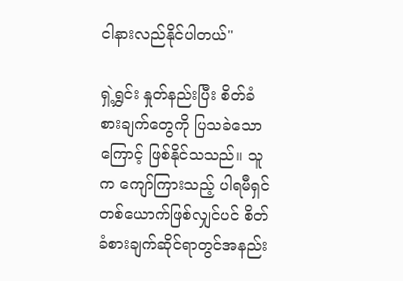ငါနားလည်နိုင်ပါတယ်"

ရှဲ့ရွှင်း နှုတ်နည်းပြီး စိတ်ခံစားချက်တွေကို ပြသခဲသောကြောင့် ဖြစ်နိုင်သသည်။ သူက ကျော်ကြားသည့် ပါရမီရှင်တစ်ယောက်ဖြစ်လျှင်ပင် စိတ်ခံစားချက်ဆိုင်ရာတွင်အနည်း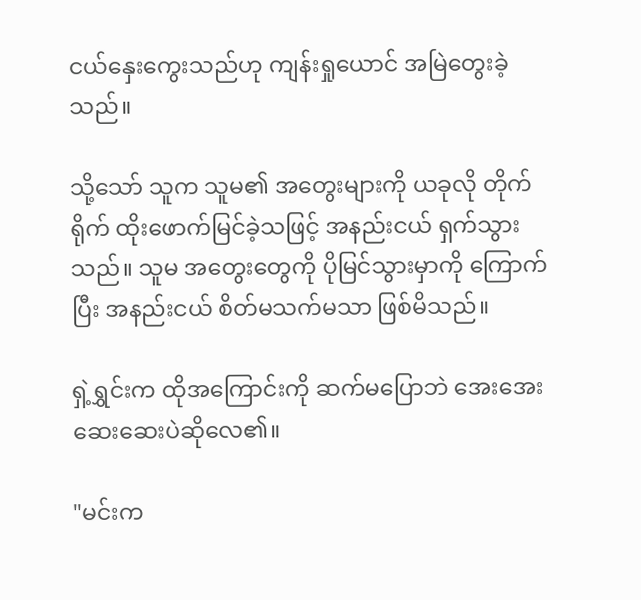ငယ်နှေးကွေးသည်ဟု ကျန်းရှုယောင် အမြဲတွေးခဲ့သည်။

သို့သော် သူက သူမ၏ အတွေးများကို ယခုလို တိုက်ရိုက် ထိုးဖောက်မြင်ခဲ့သဖြင့် အနည်းငယ် ရှက်သွားသည်။ သူမ အတွေးတွေကို ပိုမြင်သွားမှာကို ကြောက်ပြီး အနည်းငယ် စိတ်မသက်မသာ ဖြစ်မိသည်။

ရှဲ့ရွှင်းက ထိုအကြောင်းကို ဆက်မပြောဘဲ အေးအေးဆေးဆေးပဲဆိုလေ၏။

"မင်းက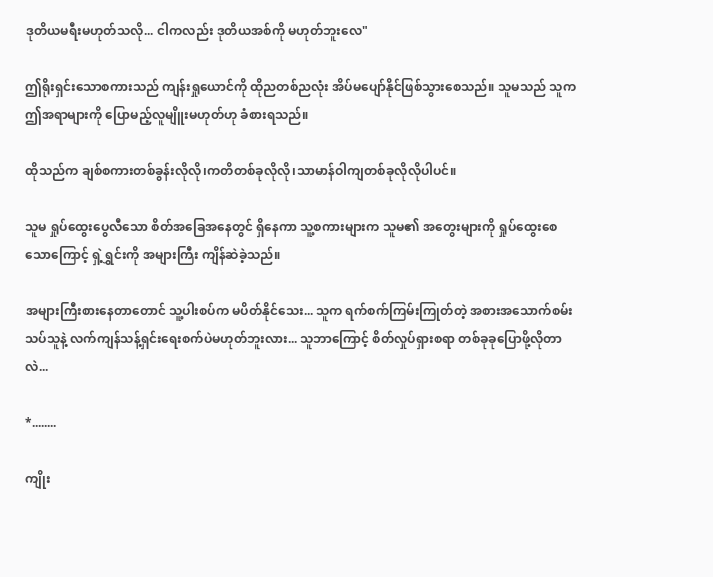ဒုတိယမရီးမဟုတ်သလို... ငါကလည်း ဒုတိယအစ်ကို မဟုတ်ဘူးလေ"

ဤရိုးရှင်းသောစကားသည် ကျန်းရှုယောင်ကို ထိုညတစ်ညလုံး အိပ်မပျော်နိုင်ဖြစ်သွားစေသည်။ သူမသည် သူက ဤအရာများကို ပြောမည့်လူမျိူးမဟုတ်ဟု ခံစားရသည်။

ထိုသည်က ချစ်စကားတစ်ခွန်းလိုလို၊ကတိတစ်ခုလိုလို၊သာမာန်ဝါကျတစ်ခုလိုလိုပါပင်။

သူမ ရှုပ်ထွေးပွေလီသော စိတ်အခြေအနေတွင် ရှိနေကာ သူ့စကားများက သူမ၏ အတွေးများကို ရှုပ်ထွေးစေသောကြောင့် ရှဲ့ရွှင်းကို အများကြီး ကျိန်ဆဲခဲ့သည်။

အများကြီးစားနေတာတောင် သူ့ပါးစပ်က မပိတ်နိုင်သေး... သူက ရက်စက်ကြမ်းကြုတ်တဲ့ အစားအသောက်စမ်းသပ်သူနဲ့ လက်ကျန်သန့်ရှင်းရေးစက်ပဲမဟုတ်ဘူးလား... သူဘာကြောင့် စိတ်လှုပ်ရှားစရာ တစ်ခုခုပြောဖို့လိုတာလဲ...

*........

ကျိုး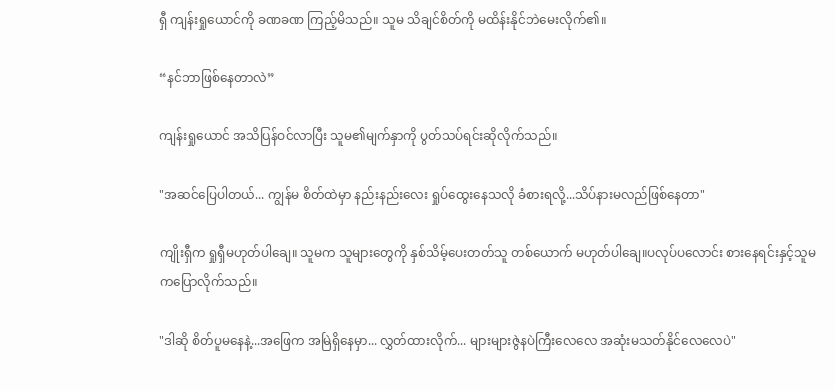ရှီ ကျန်းရှုယောင်ကို ခဏခဏ ကြည့်မိသည်။ သူမ သိချင်စိတ်ကို မထိန်းနိုင်ဘဲမေးလိုက်၏။

“နင်ဘာဖြစ်နေတာလဲ”

ကျန်းရှုယောင် အသိပြန်ဝင်လာပြီး သူမ၏မျက်နှာကို ပွတ်သပ်ရင်းဆိုလိုက်သည်။

"အဆင်ပြေပါတယ်... ကျွန်မ စိတ်ထဲမှာ နည်းနည်းလေး ရှုပ်ထွေးနေသလို ခံစားရလို့...သိပ်နားမလည်ဖြစ်နေတာ"

ကျိုးရှီက ရှုရှီမဟုတ်ပါချေ။ သူမက သူများတွေကို နှစ်သိမ့်ပေးတတ်သူ တစ်ယောက် မဟုတ်ပါချေ။ပလုပ်ပလောင်း စားနေရင်းနှင့်သူမကပြောလိုက်သည်။

"ဒါဆို စိတ်ပူမနေနဲ့...အဖြေက အမြဲရှိနေမှာ... လွှတ်ထားလိုက်... များများဇွဲနပဲကြီးလေလေ အဆုံးမသတ်နိုင်လေလေပဲ"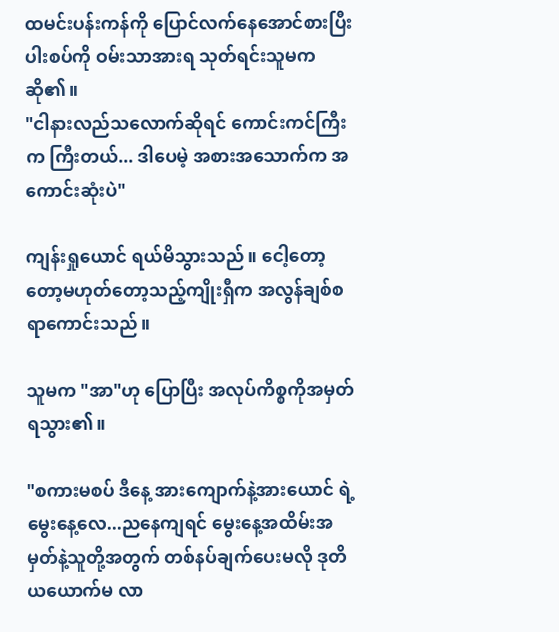ထမင်းပန်းကန်ကို ပြောင်လက်နေအောင်စားပြီး ပါးစပ်ကို ဝမ်းသာအားရ သုတ်ရင်းသူမကဆို၏။
"ငါနားလည်သလောက်ဆိုရင် ကောင်းကင်ကြီးက ကြီးတယ်... ဒါပေမဲ့ အစားအသောက်က အကောင်းဆုံးပဲ"

ကျန်းရှုယောင် ရယ်မိသွားသည်။ ငေါ့တော့တော့မဟုတ်တော့သည့်ကျိုးရှီက အလွန်ချစ်စရာကောင်းသည်။

သူမက "အာ"ဟု ပြောပြီး အလုပ်ကိစ္စကိုအမှတ်ရသွား၏။

"စကားမစပ် ဒီနေ့ အားကျောက်နဲ့အားယောင် ရဲ့ မွေးနေ့လေ...ညနေကျရင် မွေးနေ့အထိမ်းအမှတ်နဲ့သူတို့အတွက် တစ်နပ်ချက်ပေးမလို ဒုတိယယောက်မ လာ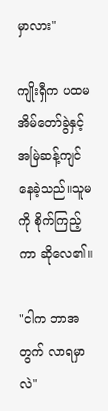မှာလား"

ကျိုးရှီက ပထမအိမ်တော်ခွဲနှင့် အမြဲဆန့်ကျင်နေခဲ့သည်။သူမကို စိုက်ကြည့်ကာ ဆိုလေ၏။

"ငါက ဘာအတွက် လာရမှာလဲ"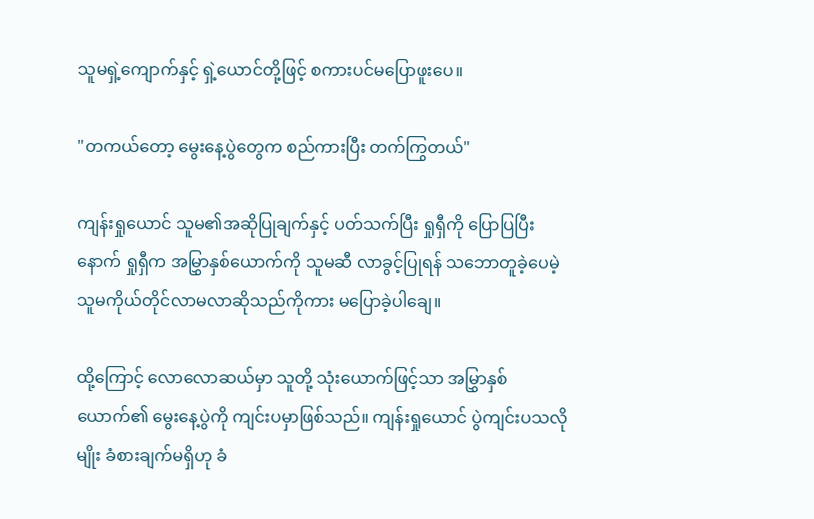သူမရှဲ့ကျောက်နှင့် ရှဲ့ယောင်တို့ဖြင့် စကားပင်မပြောဖူးပေ။

"တကယ်တော့ မွေးနေ့ပွဲတွေက စည်ကားပြီး တက်ကြွတယ်"

ကျန်းရှုယောင် သူမ၏အဆိုပြုချက်နှင့် ပတ်သက်ပြီး ရှုရှီကို ပြောပြပြီးနောက် ရှုရှီက အမြွှာနှစ်ယောက်ကို သူမဆီ လာခွင့်ပြုရန် သဘောတူခဲ့ပေမဲ့ သူမကိုယ်တိုင်လာမလာဆိုသည်ကိုကား မပြောခဲ့ပါချေ။

ထို့ကြောင့် လောလောဆယ်မှာ သူတို့ သုံးယောက်ဖြင့်သာ အမြွှာနှစ်ယောက်၏ မွေးနေ့ပွဲကို ကျင်းပမှာဖြစ်သည်။ ကျန်းရှုယောင် ပွဲကျင်းပသလိုမျိုး ခံစားချက်မရှိဟု ခံ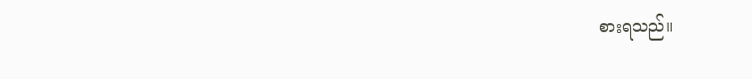စားရသည်။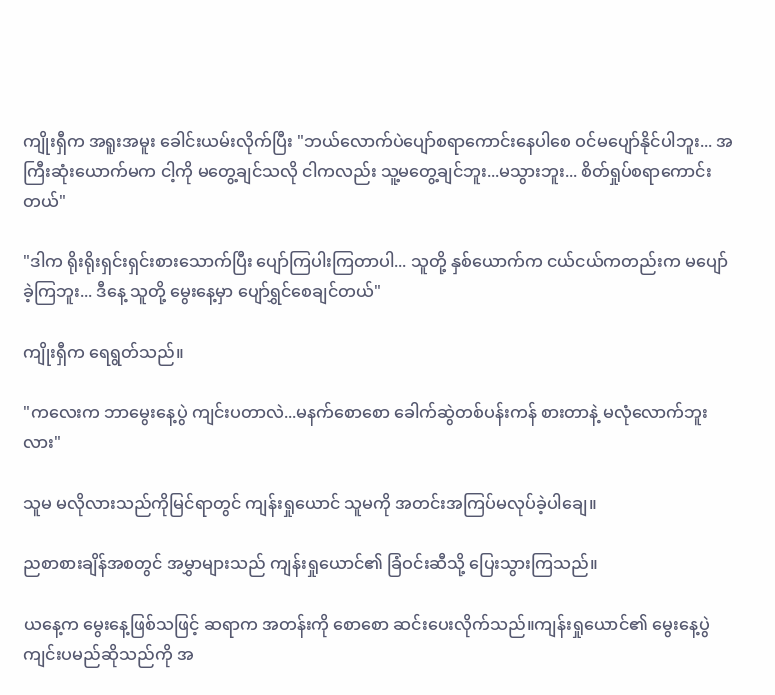ကျိုးရှီက အရူးအမူး ခေါင်းယမ်းလိုက်ပြီး "ဘယ်လောက်ပဲပျော်စရာကောင်းနေပါစေ ဝင်မပျော်နိုင်ပါဘူး... အကြီးဆုံးယောက်မက ငါ့ကို မတွေ့ချင်သလို ငါကလည်း သူ့မတွေ့ချင်ဘူး...မသွားဘူး... စိတ်ရှုပ်စရာကောင်းတယ်"

"ဒါက ရိုးရိုးရှင်းရှင်းစားသောက်ပြီး ပျော်ကြပါးကြတာပါ... သူတို့ နှစ်ယောက်က ငယ်ငယ်ကတည်းက မပျော်ခဲ့ကြဘူး... ဒီနေ့ သူတို့ မွေးနေ့မှာ ပျော်ရွှင်စေချင်တယ်"

ကျိုးရှီက ရေရွတ်သည်။

"ကလေးက ဘာမွေးနေ့ပွဲ ကျင်းပတာလဲ...မနက်စောစော ခေါက်ဆွဲတစ်ပန်းကန် စားတာနဲ့ မလုံလောက်ဘူးလား"

သူမ မလိုလားသည်ကိုမြင်ရာတွင် ကျန်းရှုယောင် သူမကို အတင်းအကြပ်မလုပ်ခဲ့ပါချေ။

ညစာစားချိန်အစတွင် အမွှာများသည် ကျန်းရှုယောင်၏ ခြံဝင်းဆီသို့ ပြေးသွားကြသည်။

ယနေ့က မွေးနေ့ဖြစ်သဖြင့် ဆရာက အတန်းကို စောစော ဆင်းပေးလိုက်သည်။ကျန်းရှုယောင်၏ မွေးနေ့ပွဲကျင်းပမည်ဆိုသည်ကို အ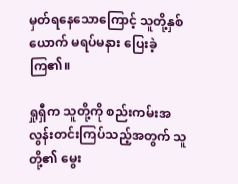မှတ်ရနေသောကြောင့် သူတို့နှစ်ယောက် မရပ်မနား ပြေးခဲ့ကြ၏။

ရှုရှီက သူတို့ကို စည်းကမ်းအလွန်းတင်းကြပ်သည့်အတွက် သူတို့၏ မွေး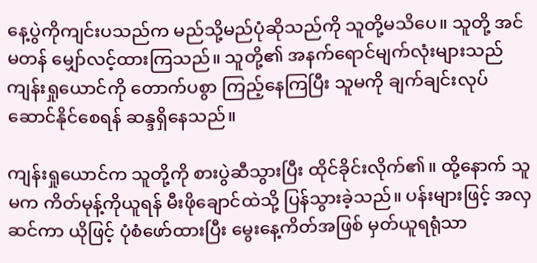နေ့ပွဲကိုကျင်းပသည်က မည်သို့မည်ပုံဆိုသည်ကို သူတို့မသိပေ။ သူတို့ အင်မတန် မျှော်လင့်ထားကြသည်။ သူတို့၏ အနက်ရောင်မျက်လုံးများသည် ကျန်းရှုယောင်ကို တောက်ပစွာ ကြည့်နေကြပြီး သူမကို ချက်ချင်းလုပ်ဆောင်နိုင်စေရန် ဆန္ဒရှိနေသည်။

ကျန်းရှုယောင်က သူတို့ကို စားပွဲဆီသွားပြီး ထိုင်ခိုင်းလိုက်၏။ ထို့နောက် သူမက ကိတ်မုန့်ကိုယူရန် မီးဖိုချောင်ထဲသို့ ပြန်သွားခဲ့သည်။ ပန်းများဖြင့် အလှဆင်ကာ ယိုဖြင့် ပုံစံဖော်ထားပြီး မွေးနေ့ကိတ်အဖြစ် မှတ်ယူရရုံသာ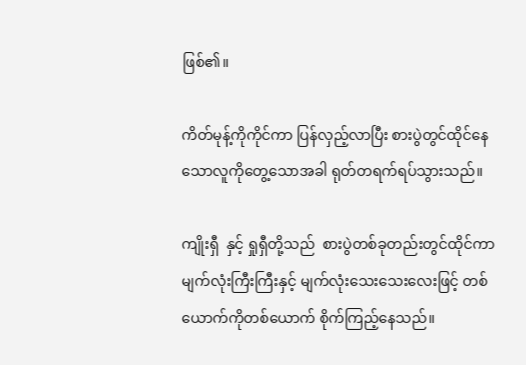ဖြစ်၏။

ကိတ်မုန့်ကိုကိုင်ကာ ပြန်လှည့်လာပြီး စားပွဲတွင်ထိုင်နေသောလူကိုတွေ့သောအခါ ရုတ်တရက်ရပ်သွားသည်။

ကျိုးရှီ  နှင့် ရှုရှီတို့သည်  စားပွဲတစ်ခုတည်းတွင်ထိုင်ကာ မျက်လုံးကြီးကြီးနှင့် မျက်လုံးသေးသေးလေးဖြင့် တစ်ယောက်ကိုတစ်ယောက် စိုက်ကြည့်နေသည်။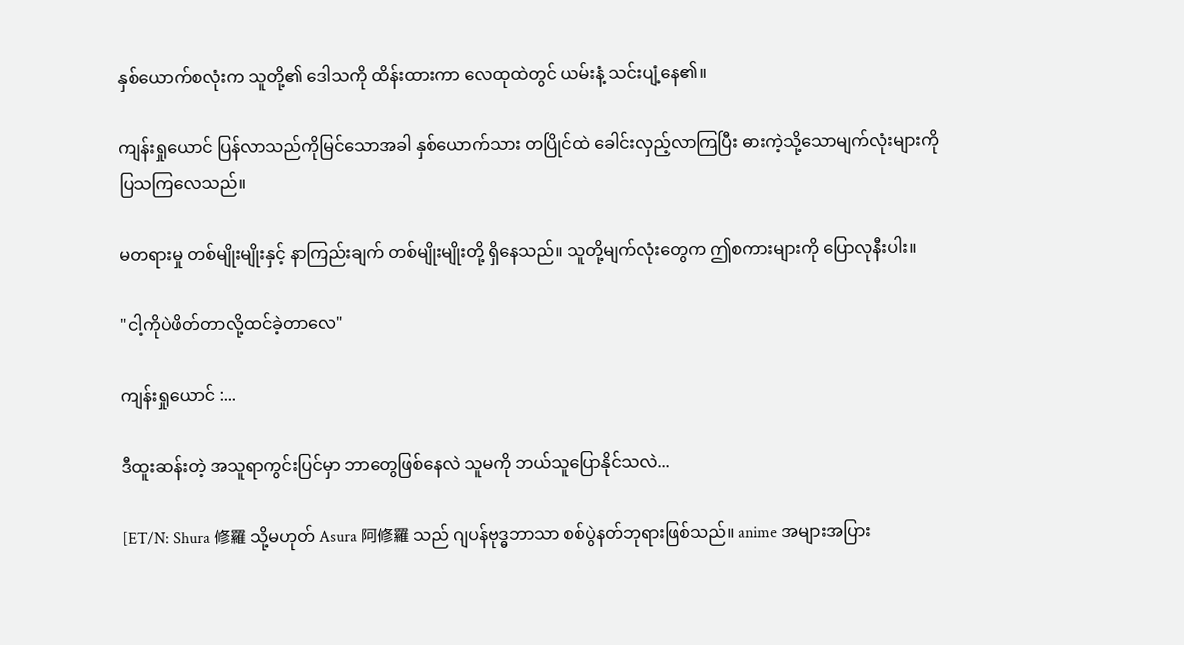နှစ်ယောက်စလုံးက သူတို့၏ ဒေါသကို ထိန်းထားကာ လေထုထဲတွင် ယမ်းနံ့ သင်းပျံ့နေ၏။

ကျန်းရှုယောင် ပြန်လာသည်ကိုမြင်သောအခါ နှစ်ယောက်သား တပြိုင်ထဲ ခေါင်းလှည့်လာကြပြီး ဓားကဲ့သို့သောမျက်လုံးများကိုပြသကြလေသည်။

မတရားမှု တစ်မျိုးမျိုးနှင့် နာကြည်းချက် တစ်မျိုးမျိုးတို့ ရှိနေသည်။ သူတို့မျက်လုံးတွေက ဤစကားများကို ပြောလုနီးပါး။

"ငါ့ကိုပဲဖိတ်တာလို့ထင်ခဲ့တာလေ"

ကျန်းရှုယောင် :...

ဒီထူးဆန်းတဲ့ အသူရာကွင်းပြင်မှာ ဘာတွေဖြစ်နေလဲ သူမကို ဘယ်သူပြောနိုင်သလဲ...

[ET/N: Shura 修羅 သို့မဟုတ် Asura 阿修羅 သည် ဂျပန်ဗုဒ္ဓဘာသာ စစ်ပွဲနတ်ဘုရားဖြစ်သည်။ anime အများအပြား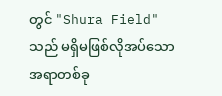တွင် "Shura Field" သည် မရှိမဖြစ်လိုအပ်သော အရာတစ်ခု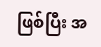ဖြစ်ပြီး အ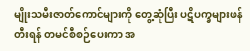မျိုးသမီးဇာတ်ကောင်များကို တွေ့ဆုံပြီး ပဋိပက္ခများဖန်တီးရန် တမင်စီစဉ်ပေးကာ အ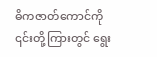ဓိကဇာတ်ကောင်ကို ၎င်းတို့ကြားတွင် ရွေး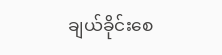ချယ်ခိုင်းစေ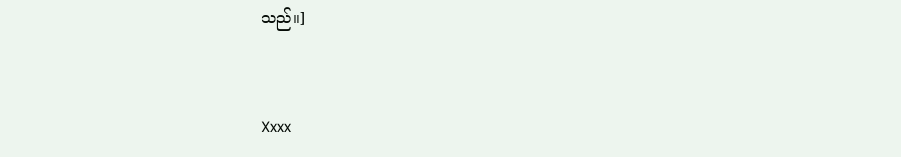သည်။]


Xxxx